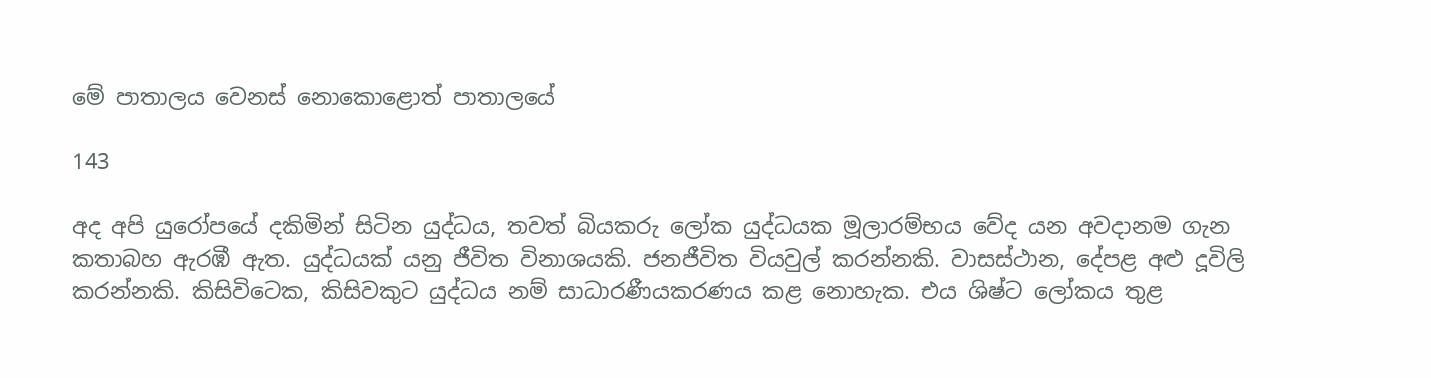මේ පාතාලය වෙනස් නොකොළොත් පාතාලයේ

143

අද අපි යුරෝපයේ දකිමින් සිටින යුද්ධය, තවත් බියකරු ලෝක යුද්ධයක මූලාරම්භය වේද යන අවදානම ගැන කතාබහ ඇරඹී ඇත. යුද්ධයක් යනු ජීවිත විනාශයකි. ජනජීවිත වියවුල් කරන්නකි. වාසස්ථාන, දේපළ අළු දූවිලි කරන්නකි. කිසිවිටෙක, කිසිවකුට යුද්ධය නම් සාධාරණීයකරණය කළ නොහැක. එය ශිෂ්ට ලෝකය තුළ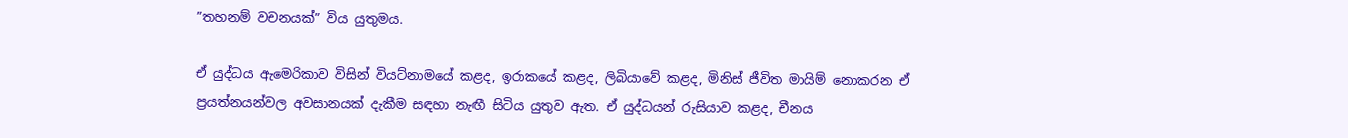”තහනම් වචනයක්” විය යුතුමය.

ඒ යුද්ධය ඇමෙරිකාව විසින් වියට්නාමයේ කළද, ඉරාකයේ කළද, ලිබියාවේ කළද, මිනිස් ජීවිත මායිම් නොකරන ඒ ප්‍රයත්නයන්වල අවසානයක් දැකීම සඳහා නැඟී සිටිය යුතුව ඇත. ඒ යුද්ධයන් රුසියාව කළද, චීනය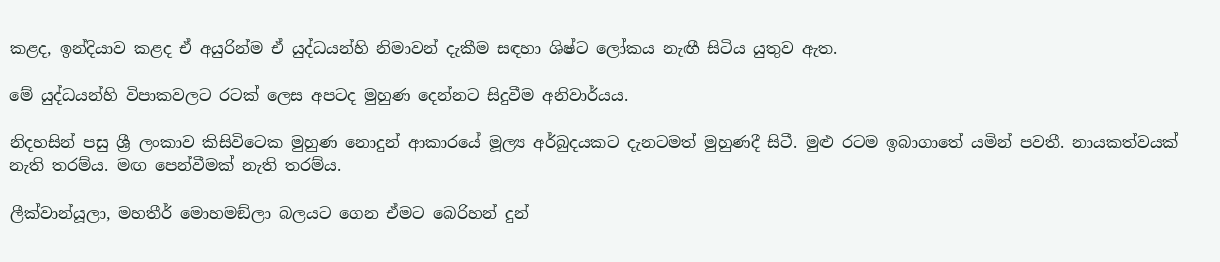කළද, ඉන්දියාව කළද ඒ අයුරින්ම ඒ යුද්ධයන්හි නිමාවන් දැකීම සඳහා ශිෂ්ට ලෝකය නැඟී සිටිය යුතුව ඇත.

මේ යුද්ධයන්හි විපාකවලට රටක් ලෙස අපටද මුහුණ දෙන්නට සිදුවීම අනිවාර්යය.

නිදහසින් පසු ශ්‍රී ලංකාව කිසිවිටෙක මුහුණ නොදුන් ආකාරයේ මූල්‍ය අර්බුදයකට දැනටමත් මුහුණදී සිටී. මුළු රටම ඉබාගාතේ යමින් පවතී. නායකත්වයක් නැති තරම්ය. මඟ පෙන්වීමක් නැති තරම්ය.

ලීක්වාන්යූලා, මහතීර් මොහමඞ්ලා බලයට ගෙන ඒමට බෙරිහන් දුන්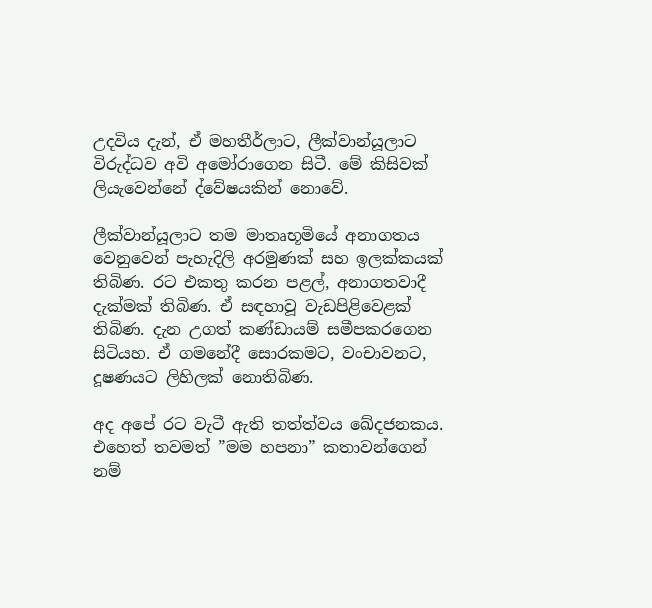උදවිය දැන්, ඒ මහතීර්ලාට, ලීක්වාන්යූලාට විරුද්ධව අවි අමෝරාගෙන සිටී. මේ කිසිවක් ලියැවෙන්නේ ද්වේෂයකින් නොවේ.

ලීක්වාන්යූලාට තම මාතෘභූමියේ අනාගතය වෙනුවෙන් පැහැදිලි අරමුණක් සහ ඉලක්කයක් තිබිණ. රට එකතු කරන පළල්, අනාගතවාදී දැක්මක් තිබිණ. ඒ සඳහාවූ වැඩපිළිවෙළක් තිබිණ. දැන උගත් කණ්ඩායම් සමීපකරගෙන සිටියහ. ඒ ගමනේදී සොරකමට, වංචාවනට, දූෂණයට ලිහිලක් නොතිබිණ.

අද අපේ රට වැටී ඇති තත්ත්වය ඛේදජනකය. එහෙත් තවමත් ”මම හපනා” කතාවන්ගෙන් නම්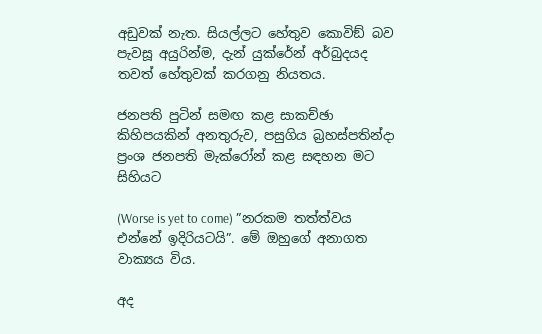අඩුවක් නැත. සියල්ලට හේතුව කොවිඞ් බව පැවසූ අයුරින්ම, දැන් යුක්රේන් අර්බුදයද තවත් හේතුවක් කරගනු නියතය.

ජනපති පුටින් සමඟ කළ සාකච්ඡා කිහිපයකින් අනතුරුව, පසුගිය බ්‍රහස්පතින්දා ප්‍රංශ ජනපති මැක්රෝන් කළ සඳහන මට සිහියට

(Worse is yet to come) ”නරකම තත්ත්වය එන්නේ ඉදිරියටයි”. මේ ඔහුගේ අනාගත වාක්‍යය විය.

අද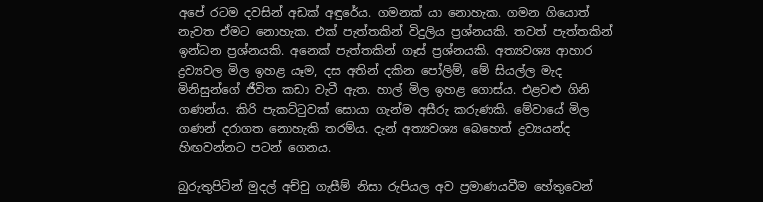අපේ රටම දවසින් අඩක් අඳුරේය. ගමනක් යා නොහැක. ගමන ගියොත් නැවත ඒමට නොහැක. එක් පැත්තකින් විදුලිය ප්‍රශ්නයකි. තවත් පැත්තකින් ඉන්ධන ප්‍රශ්නයකි. අනෙක් පැත්තකින් ගෑස් ප්‍රශ්නයකි. අත්‍යවශ්‍ය ආහාර ද්‍රව්‍යවල මිල ඉහළ යෑම, දස අතින් දකින පෝලිම්, මේ සියල්ල මැද මිනිසුන්ගේ ජීවිත කඩා වැටී ඇත. හාල් මිල ඉහළ ගොස්ය. එළවළු ගිනි ගණන්ය. කිරි පැකට්ටුවක් සොයා ගැන්ම අසීරු කරුණකි. මේවායේ මිල ගණන් දරාගත නොහැකි තරම්ය. දැන් අත්‍යවශ්‍ය බෙහෙත් ද්‍රව්‍යයන්ද හිඟවන්නට පටන් ගෙනය.

බුරුතුපිටින් මුදල් අච්චු ගැසීම් නිසා රුපියල අව ප්‍රමාණයවීම හේතුවෙන්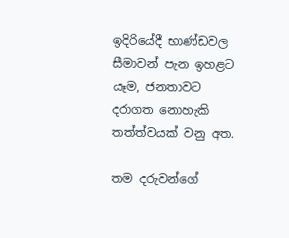ඉදිරියේදී භාණ්ඩවල සීමාවන් පැන ඉහළට යෑම, ජනතාවට දරාගත නොහැකි තත්ත්වයක් වනු අත.

තම දරුවන්ගේ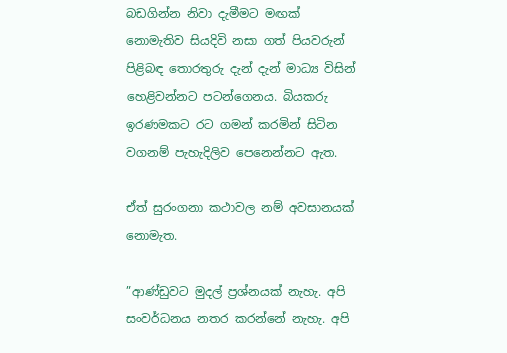බඩගින්න නිවා දැමීමට මඟක් නොමැතිව සියදිවි නසා ගත් පියවරුන් පිළිබඳ තොරතුරු දැන් දැන් මාධ්‍ය විසින් හෙළිවන්නට පටන්ගෙනය. බියකරු ඉරණමකට රට ගමන් කරමින් සිටින වගනම් පැහැදිලිව පෙනෙන්නට ඇත.

ඒත් සුරංගනා කථාවල නම් අවසානයක් නොමැත.

”ආණ්ඩුවට මුදල් ප්‍රශ්නයක් නැහැ. අපි සංවර්ධනය නතර කරන්නේ නැහැ. අපි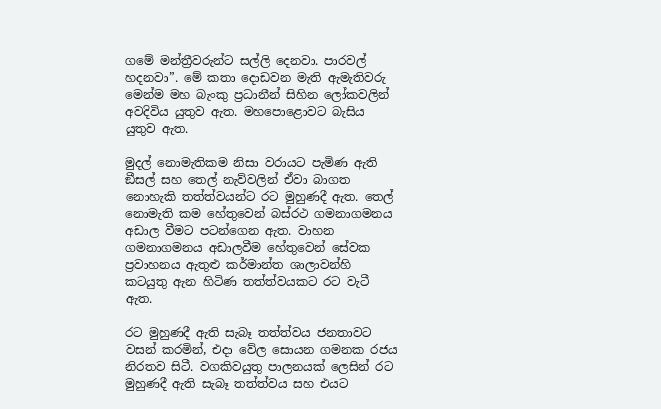ගමේ මන්ත්‍රීවරුන්ට සල්ලි දෙනවා. පාරවල් හදනවා”. මේ කතා දොඩවන මැති ඇමැතිවරු මෙන්ම මහ බැංකු ප්‍රධානීන් සිහින ලෝකවලින් අවදිවිය යුතුව ඇත. මහපොළොවට බැසිය යුතුව ඇත.

මුදල් නොමැතිකම නිසා වරායට පැමිණ ඇති ඞීසල් සහ තෙල් නැව්වලින් ඒවා බාගත නොහැකි තත්ත්වයන්ට රට මුහුණදී ඇත. තෙල් නොමැති කම හේතුවෙන් බස්රථ ගමනාගමනය අඩාල වීමට පටන්ගෙන ඇත. වාහන ගමනාගමනය අඩාලවීම හේතුවෙන් සේවක ප්‍රවාහනය ඇතුළු කර්මාන්ත ශාලාවන්හි කටයුතු ඇන හිටිණ තත්ත්වයකට රට වැටී ඇත.

රට මුහුණදී ඇති සැබෑ තත්ත්වය ජනතාවට වසන් කරමින්, එදා වේල සොයන ගමනක රජය නිරතව සිටී. වගකිවයුතු පාලනයක් ලෙසින් රට මුහුණදී ඇති සැබෑ තත්ත්වය සහ එයට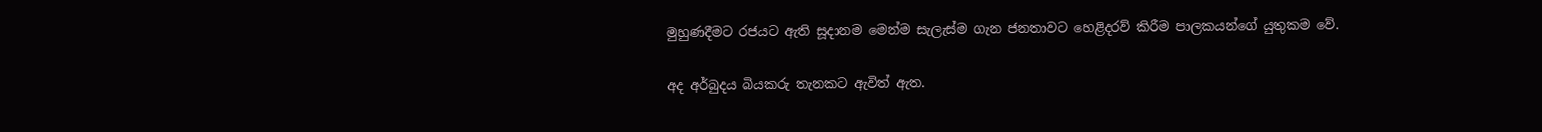මුහුණදීමට රජයට ඇති සූදානම මෙන්ම සැලැස්ම ගැන ජනතාවට හෙළිදරව් කිරීම පාලකයන්ගේ යුතුකම වේ.

අද අර්බුදය බියකරු තැනකට ඇවිත් ඇත.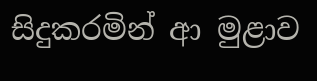සිදුකරමින් ආ මුළාව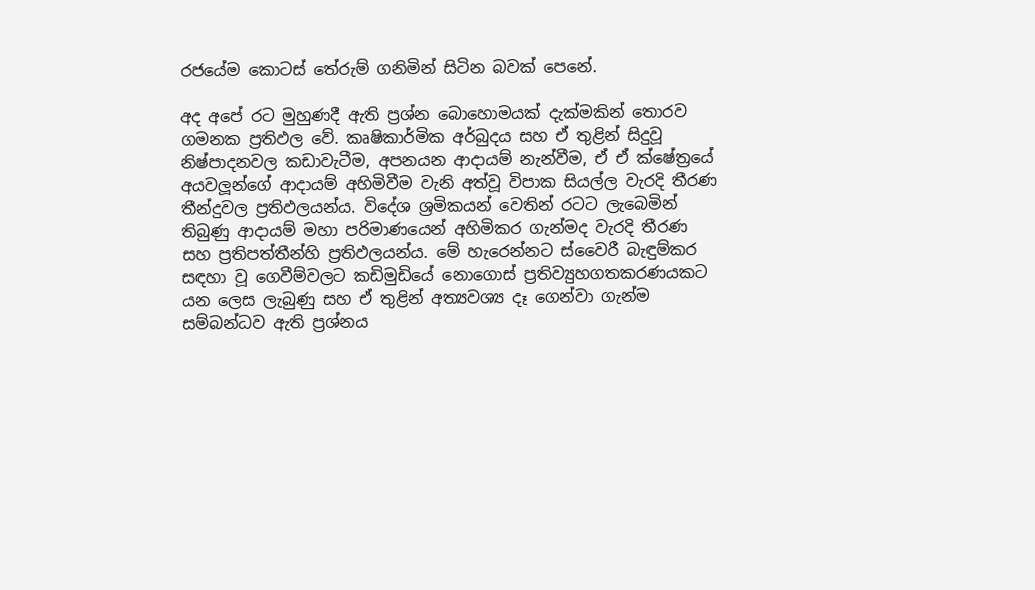රජයේම කොටස් තේරුම් ගනිමින් සිටින බවක් පෙනේ.

අද අපේ රට මුහුණදී ඇති ප්‍රශ්න බොහොමයක් දැක්මකින් තොරව ගමනක ප්‍රතිඵල වේ. කෘෂිකාර්මික අර්බුදය සහ ඒ තුළින් සිදුවූ නිෂ්පාදනවල කඩාවැටීම, අපනයන ආදායම් නැන්වීම, ඒ ඒ ක්ෂේත්‍රයේ අයවලූන්ගේ ආදායම් අහිමිවීම වැනි අත්වූ විපාක සියල්ල වැරදි තීරණ තීන්දුවල ප්‍රතිඵලයන්ය. විදේශ ශ්‍රමිකයන් වෙතින් රටට ලැබෙමින් තිබුණු ආදායම් මහා පරිමාණයෙන් අහිමිකර ගැන්මද වැරදි තීරණ සහ ප්‍රතිපත්තීන්හි ප්‍රතිඵලයන්ය. මේ හැරෙන්නට ස්වෛරී බැඳුම්කර සඳහා වූ ගෙවීම්වලට කඩිමුඩියේ නොගොස් ප්‍රතිව්‍යුහගතකරණයකට යන ලෙස ලැබුණු සහ ඒ තුළින් අත්‍යවශ්‍ය දෑ ගෙන්වා ගැන්ම සම්බන්ධව ඇති ප්‍රශ්නය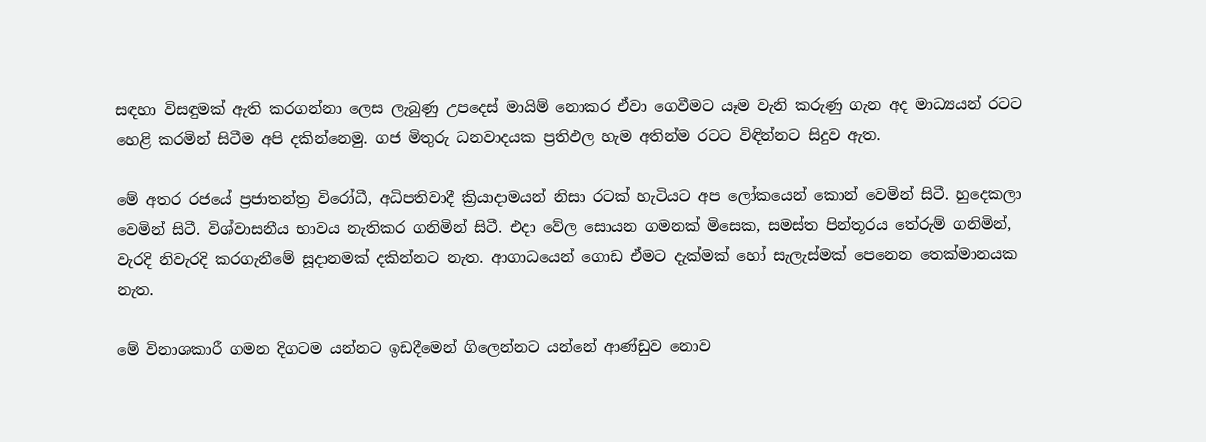සඳහා විසඳුමක් ඇති කරගන්නා ලෙස ලැබුණු උපදෙස් මායිම් නොකර ඒවා ගෙවීමට යෑම වැනි කරුණු ගැන අද මාධ්‍යයන් රටට හෙළි කරමින් සිටීම අපි දකින්නෙමු. ගජ මිතුරු ධනවාදයක ප්‍රතිඵල හැම අතින්ම රටට විඳින්නට සිදුව ඇත.

මේ අතර රජයේ ප්‍රජාතන්ත්‍ර විරෝධී, අධිපතිවාදී ක්‍රියාදාමයන් නිසා රටක් හැටියට අප ලෝකයෙන් කොන් වෙමින් සිටී. හුදෙකලා වෙමින් සිටී. විශ්වාසනීය භාවය නැතිකර ගනිමින් සිටී. එදා වේල සොයන ගමනක් මිසෙක, සමස්ත පින්තූරය තේරුම් ගනිමින්, වැරදි නිවැරදි කරගැනීමේ සූදානමක් දකින්නට නැත. ආගාධයෙන් ගොඩ ඒමට දැක්මක් හෝ සැලැස්මක් පෙනෙන තෙක්මානයක නැත.

මේ විනාශකාරී ගමන දිගටම යන්නට ඉඩදීමෙන් ගිලෙන්නට යන්නේ ආණ්ඩුව නොව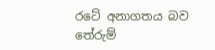රටේ අනාගතය බව තේරුම්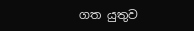ගත යුතුව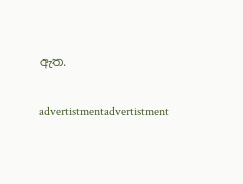ඇත.

advertistmentadvertistment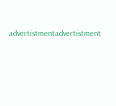advertistmentadvertistment